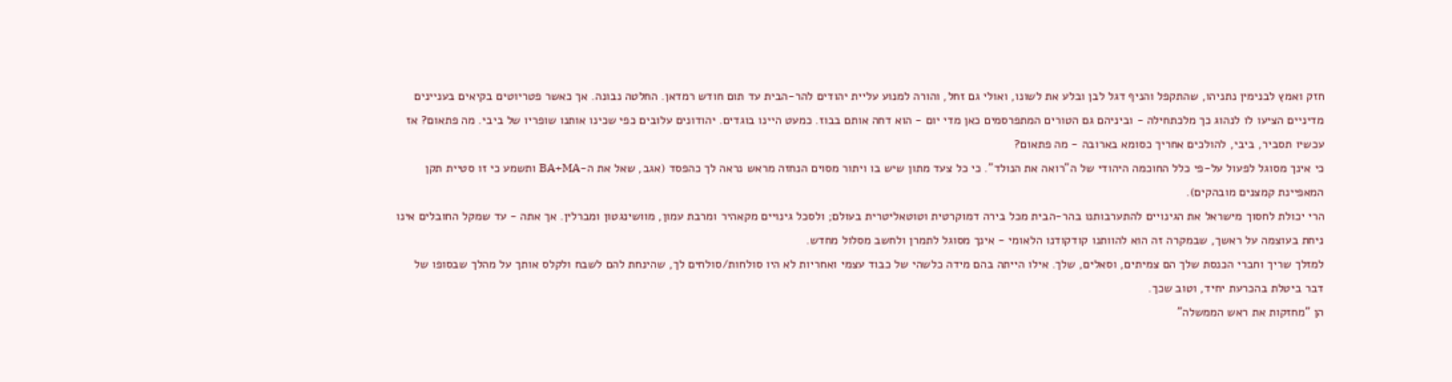חזק ואמץ לבנימין נתניהו, שהתקפל והניף דגל לבן ובלע את לשונו, ואולי גם זחל, והורה למנוע עליית יהודים להר-הבית עד תום חודש רמדאן. החלטה נבונה. אך כאשר פטריוטים בקיאים בעניינים מדיניים הציעו לו לנהוג כך מלכתחילה - וביניהם גם הטורים המתפרסמים כאן מדי יום - הוא דחה אותם בבוז. כמעט היינו בוגדים. יהודונים עלובים כפי שכינו אותנו שופריו של ביבי. מה פתאום? אז עכשיו תסביר, ביבי, להולכים אחריך כסומא בארובה - מה פתאום?
כי אינך מסוגל לפעול על-פי כלל החוכמה היהודי של ה"רואה את הנולד". כי כל צעד מתון שיש בו ויתור מסוים הנחזה מראש נראה לך כהפסד (אגב, שאל את ה-BA+MA ותשמע כי זו סטיית תקן המאפיינת קמצנים מובהקים).
הרי יכולת לחסוך מישראל את הגינויים להתערבותנו בהר-הבית מכל בירה דמוקרטית וטוטאליטרית בעולם; ולסכל גינויים מקאהיר ומרבת עמון, מוושינגטון ומברלין. אך אתה - עד שמקל החובלים אינו ניחת בעוצמה על ראשך, שבמקרה זה הוא להוותנו קודקודנו הלאומי - אינך מסוגל לתמרן ולחשב מסלול מחדש.
למזלך שריך וחברי הכנסת שלך הם צמיתים, וסאלים, שלך. אילו הייתה בהם מידה כלשהי של כבוד עצמי ואחריות לא היו סולחות/סולחים לך, שהינחת להם לשבח ולקלס אותך על מהלך שבסופו של דבר ביטלת בהכרעת יחיד, וטוב שכך.
הן "מחזקות את ראש הממשלה"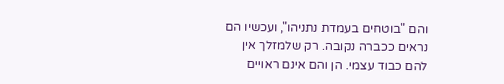והם "בוטחים בעמדת נתניהו", ועכשיו הם נראים ככברה נקובה. רק שלמזלך אין להם כבוד עצמי. הן והם אינם ראויים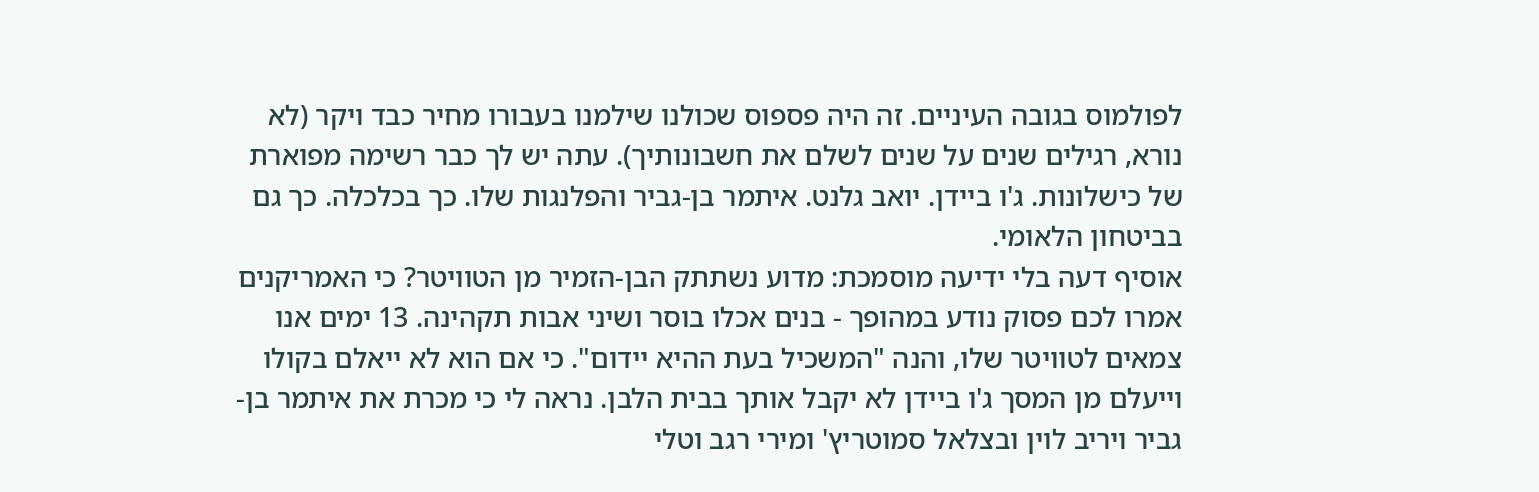לפולמוס בגובה העיניים. זה היה פספוס שכולנו שילמנו בעבורו מחיר כבד ויקר (לא נורא, רגילים שנים על שנים לשלם את חשבונותיך). עתה יש לך כבר רשימה מפוארת של כישלונות. ג'ו ביידן. יואב גלנט. איתמר בן-גביר והפלנגות שלו. כך בכלכלה. כך גם בביטחון הלאומי.
אוסיף דעה בלי ידיעה מוסמכת: מדוע נשתתק הבן-הזמיר מן הטוויטר? כי האמריקנים אמרו לכם פסוק נודע במהופך - בנים אכלו בוסר ושיני אבות תקהינה. 13 ימים אנו צמאים לטוויטר שלו, והנה "המשכיל בעת ההיא יידום". כי אם הוא לא ייאלם בקולו וייעלם מן המסך ג'ו ביידן לא יקבל אותך בבית הלבן. נראה לי כי מכרת את איתמר בן-גביר ויריב לוין ובצלאל סמוטריץ' ומירי רגב וטלי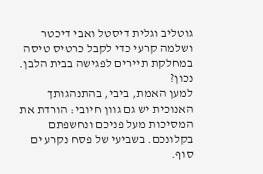גוטליב וגלית דיסטל ואבי דיכטר ושלמה קרעי כדי לקבל כרטיס טיסה במחלקת תיירים לפגישה בבית הלבן. נכון?
למען האמת, ביבי, בהתנהגותך האנוכית יש גם גוון חיובי: הורדת את המסיכות מעל פניכם ונחשפתם בקלונכם. בשביעי של פסח נקרע ים סוף.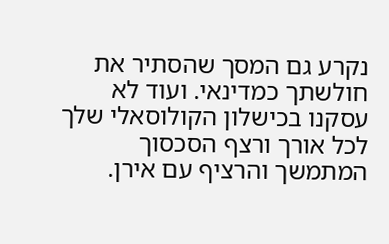נקרע גם המסך שהסתיר את חולשתך כמדינאי. ועוד לא עסקנו בכישלון הקולוסאלי שלך לכל אורך ורצף הסכסוך המתמשך והרציף עם אירן.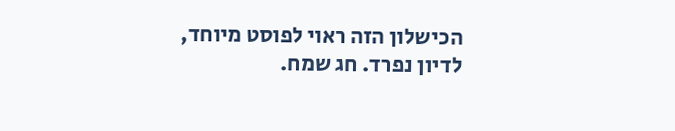הכישלון הזה ראוי לפוסט מיוחד, לדיון נפרד. חג שמח.